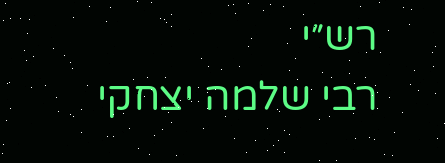רש״י
רבי שלמה יצחקי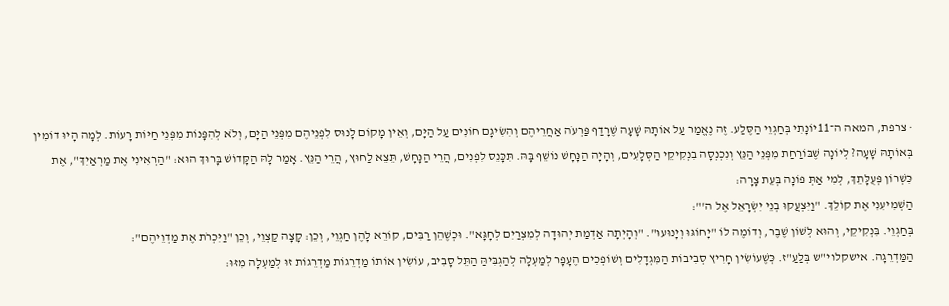· צרפת, המאה ה־11יוֹנָתִי בְּחַגְוֵי הַסֶּלַע. זֶה נֶאֱמַר עַל אוֹתָהּ שָׁעָה שֶׁרָדַף פַּרְעֹה אַחֲרֵיהֶם וְהִשִׂיגָם חוֹנִים עַל הַיָּם, וְאֵין מָקוֹם לָנוּס לִפְנֵיהֶם מִפְּנֵי הַיָּם, וְלֹא לְהִפָּנוֹת מִפְּנֵי חַיּוֹת רָעוֹת. לְמָה הָיוּ דוֹמִין בְּאוֹתָהּ שָׁעָה? לְיוֹנָה שֶׁבּוֹרַחַת מִפְּנֵי הַנֵּץ וְנִכְנְסָה בִנְקִיקֵי הַסְּלָעִים, וְהָיָה הַנָּחָשׁ נוֹשֵׁף בָּהּ. תִּכָּנֵס לִפְנִים, הֲרֵי הַנָּחָשׁ, תֵּצֵא לַחוּץ, הֲרֵי הַנֵּץ. אָמַר לָהּ הַקָּדוֹשׁ בָּרוּךְ הוּא: "הַרְאִינִי אֶת מַרְאַיִךְ", אֶת כִּשְׁרוֹן פְּעֻלָּתֵךְ, לְמִי אַתְּ פּוֹנָה בְּעֵת צָרָה:
הַשְׁמִיעִנִי אֶת קוֹלֵךְ. "וַיִּצְעֲקוּ בְנֵי יִשְׂרָאֵל אֶל ה'":
בְּחַגְוֵי. בִּנְקִיקֵי, וְהוּא לְשׁוֹן שֶׁבֶר, וְדוֹמֶה לוֹ "יָחוֹגּוּ וְיָנוּעוּ". "וְהָיְתָה אַדְמַת יְהוּדָה לְמִצְרַיִם לְחָגָּא". וּכְשֶׁהֵן רַבִּים, קוֹרֵא לָהֶן חַגְוֵי, וְכֵן: קָצָה קַצְוֵי, וְכֵן "וַיִּכְרֹת אֶת מַדְוֵיהֶם":
הַמַּדְרֵגָה. אישקלוי"ש בְּלַעַ"ז. כְּשֶׁעוֹשִׂין חָרִיץ סְבִיבוֹת הַמִּגְדָלִים וְשׁוֹפְכִים הֶעָפָר לְמַעְלָה לְהַגְבִּיהַּ הַתֵּל סָבִיב, עוֹשִׂין אוֹתוֹ מַדְרֵגוֹת מַדְרֵגוֹת זוּ לְמַעְלָה מִזּוּ: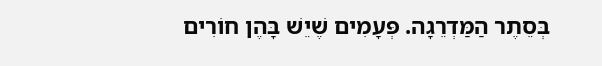בְּסֵתֶר הַמַּדְרֵגָה. פְּעָמִים שֶׁיֵשׁ בָּהֶן חוֹרִים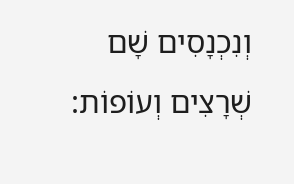וְנִכְנָסִים שָׁם שְׁרָצִים וְעוֹפוֹת: